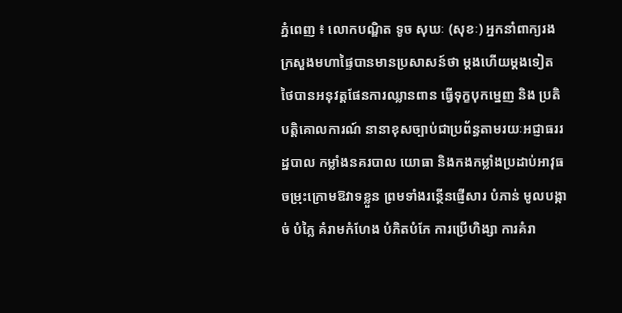ភ្នំពេញ ៖ លោកបណ្ឌិត ទូច សុឃៈ (សុខៈ) អ្នកនាំពាក្យរងក្រសួងមហាផ្ទៃបានមានប្រសាសន៍ថា ម្តងហើយម្តងទៀត ថៃបានអនុវត្តផែនការឈ្លានពាន ធ្វើទុក្ខបុកម្នេញ និង ប្រតិបត្តិគោលការណ៍ នានាខុសច្បាប់ជាប្រព័ន្ធតាមរយៈអជ្ញាធររដ្ឋបាល កម្លាំងនគរបាល យោធា និងកងកម្លាំងប្រដាប់អាវុធ ចម្រុះក្រោមឱវាទខ្លួន ព្រមទាំងរន្ថើនផ្ញើសារ បំភាន់ មូលបង្កាច់ បំភ្លៃ គំរាមកំហែង បំភិតបំភែ ការប្រើហិង្សា ការគំរា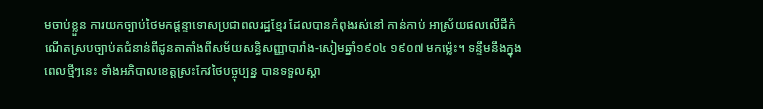មចាប់ខ្លួន ការយកច្បាប់ថៃមកផ្តន្ទាទោសប្រជាពលរដ្ឋខ្មែរ ដែលបានកំពុងរស់នៅ កាន់កាប់ អាស្រ័យផលលើដីកំណើតស្របច្បាប់តជំនាន់ពីដូនតាតាំងពីសម័យសន្ធិសញ្ញាបារាំង-សៀមឆ្នាំ១៩០៤ ១៩០៧ មកម៉្លេះ។ ទន្ទឹមនឹងក្នុងពេលថ្មីៗនេះ ទាំងអភិបាលខេត្តស្រះកែវថៃបច្ចុប្បន្ន បានទទួលស្គា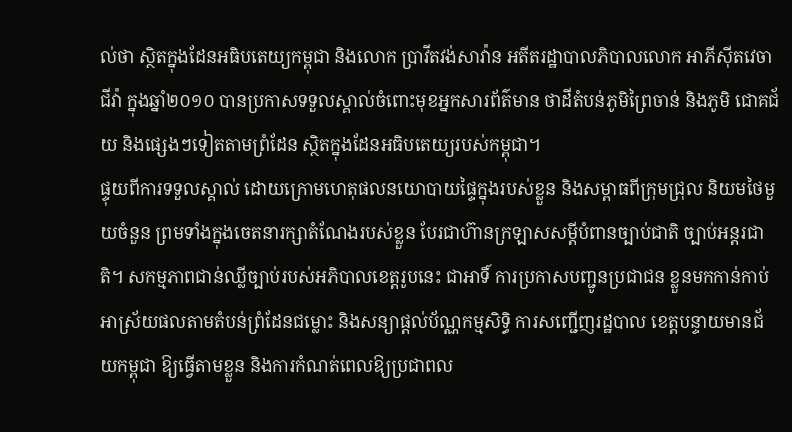ល់ថា ស្ថិតក្នុងដែនអធិបតេយ្យកម្ពុជា និងលោក ប្រាវីតវង់សាវ៉ាន អតីតរដ្ឋាបាលភិបាលលោក អាភីស៊ីតវេចាជីវ៉ា ក្នុងឆ្នាំ២០១០ បានប្រកាសទទួលស្គាល់ចំពោះមុខអ្នកសារព័ត៌មាន ថាដីតំបន់ភូមិព្រៃចាន់ និងភូមិ ជោគជ័យ និងផ្សេងៗទៀតតាមព្រំដែន ស្ថិតក្នុងដែនអធិបតេយ្យរបស់កម្ពុជា។
ផ្ទុយពីការទទួលស្គាល់ ដោយក្រោមហេតុផលនយោបាយផ្ទៃក្នុងរបស់ខ្លួន និងសម្ពាធពីក្រុមជ្រុល និយមថៃមួយចំនួន ព្រមទាំងក្នុងចេតនារក្សាតំណែងរបស់ខ្លួន បែរជាហ៊ានក្រឡាសសម្ដីបំពានច្បាប់ជាតិ ច្បាប់អន្តរជាតិ។ សកម្មភាពជាន់ឈ្លីច្បាប់របស់អភិបាលខេត្តរូបនេះ ជាអាទិ៍ ការប្រកាសបញ្ជូនប្រជាជន ខ្លួនមកកាន់កាប់ អាស្រ័យផលតាមតំបន់ព្រំដែនជម្លោះ និងសន្យាផ្តល់ប័ណ្ណកម្មសិទ្ធិ ការសញ្ជើញរដ្ឋបាល ខេត្តបន្ទាយមានជ័យកម្ពុជា ឱ្យធ្វើតាមខ្លួន និងការកំណត់ពេលឱ្យប្រជាពល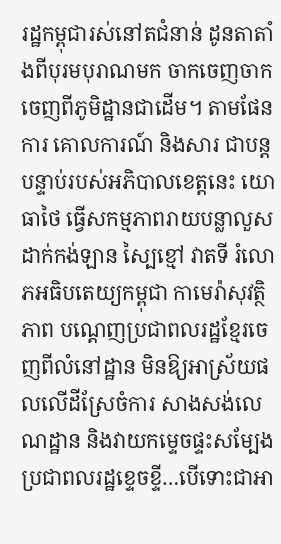រដ្ឋកម្ពុជារស់នៅតជំនាន់ ដូនតាតាំងពីបុរមបុរាណមក ចាកចេញចាកចេញពីភូមិដ្ឋានជាដើម។ តាមផែនការ គោលការណ៍ និងសារ ជាបន្តបន្ទាប់របស់អភិបាលខេត្តនេះ យោធាថៃ ធ្វើសកម្មភាពរាយបន្លាលួស ដាក់កង់ឡាន ស្បៃខ្មៅ វាតទី រំលោភអធិបតេយ្យកម្ពុជា កាមេរ៉ាសុវត្ថិភាព បណ្តេញប្រជាពលរដ្ឋខ្មែរចេញពីលំនៅដ្ឋាន មិនឱ្យអាស្រ័យផលលើដីស្រែចំការ សាងសង់លេណដ្ឋាន និងវាយកម្ទេចផ្ទះសម្បែងប្រជាពលរដ្ឋខ្ទេចខ្ទី…បើទោះជាអា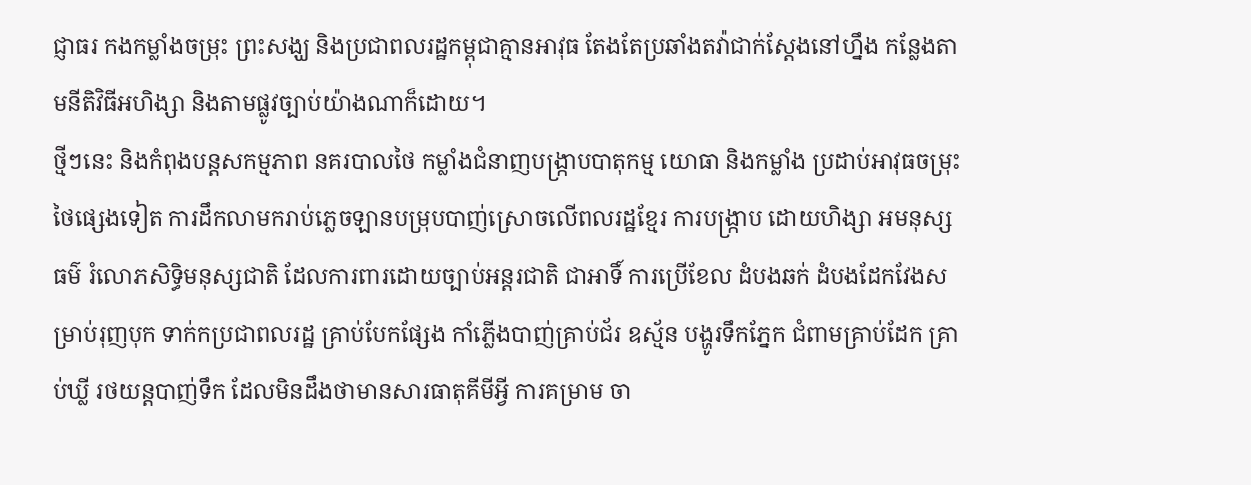ជ្ញាធរ កងកម្លាំងចម្រុះ ព្រះសង្ឃ និងប្រជាពលរដ្ឋកម្ពុជាគ្មានអាវុធ តែងតែប្រឆាំងតវ៉ាជាក់ស្តែងនៅហ្នឹង កន្លែងតាមនីតិវិធីអហិង្សា និងតាមផ្លូវច្បាប់យ៉ាងណាក៏ដោយ។
ថ្មីៗនេះ និងកំពុងបន្តសកម្មភាព នគរបាលថៃ កម្លាំងជំនាញបង្ក្រាបបាតុកម្ម យោធា និងកម្លាំង ប្រដាប់អាវុធចម្រុះថៃផ្សេងទៀត ការដឹកលាមករាប់ភ្លេចឡានបម្រុបបាញ់ស្រោចលើពលរដ្ឋខ្មែរ ការបង្ក្រាប ដោយហិង្សា អមនុស្សធម៌ រំលោភសិទ្ធិមនុស្សជាតិ ដែលការពារដោយច្បាប់អន្តរជាតិ ជាអាទិ៍ ការប្រើខែល ដំបងឆក់ ដំបងដែកវែងសម្រាប់រុញបុក ទាក់កប្រជាពលរដ្ឋ គ្រាប់បែកផ្សែង កាំភ្លើងបាញ់គ្រាប់ជ័រ ឧស្ម័ន បង្ហូរទឹកភ្នែក ជំពាមគ្រាប់ដែក គ្រាប់ឃ្លី រថយន្តបាញ់ទឹក ដែលមិនដឹងថាមានសារធាតុគីមីអ្វី ការគម្រាម ចា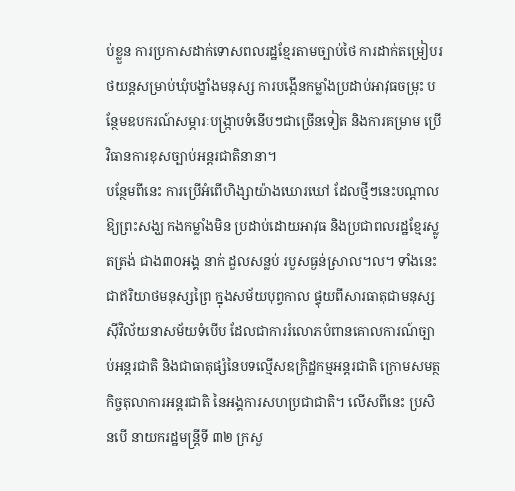ប់ខ្លួន ការប្រកាសដាក់ទោសពលរដ្ឋខ្មែរតាមច្បាប់ថៃ ការដាក់តម្រៀបរថយន្តសម្រាប់ឃុំបង្ខាំងមនុស្ស ការបង្កើនកម្លាំងប្រដាប់អាវុធចម្រុះ បន្ថែមឧបករណ៍សម្ភារៈបង្ក្រាបទំនើបៗជាច្រើនទៀត និងការគម្រាម ប្រើវិធានការខុសច្បាប់អន្តរជាតិនានា។
បន្ថែមពីនេះ ការប្រើអំពើហិង្សាយ៉ាងឃោរឃៅ ដែលថ្មីៗនេះបណ្តាលឱ្យព្រះសង្ឃ កងកម្លាំងមិន ប្រដាប់ដោយអាវុធ និងប្រជាពលរដ្ឋខ្មែរស្លូតត្រង់ ជាង៣០អង្គ នាក់ ដួលសន្លប់ របួសធ្ងន់ស្រាល។ល។ ទាំងនេះ ជាឥរិយាថមនុស្សព្រៃ ក្នុងសម័យបុព្វកាល ផ្ទុយពីសារធាតុជាមនុស្សស៊ីវិល័យនាសម័យទំបើប ដែលជាការរំលោភបំពានគោលការណ៍ច្បាប់អន្តរជាតិ និងជាធាតុផ្សំនៃបទល្មើសឧក្រិដ្ឋកម្មអន្តរជាតិ ក្រោមសមត្ថកិច្ចតុលាការអន្តរជាតិ នៃអង្គការសហប្រជាជាតិ។ លើសពីនេះ ប្រសិនបើ នាយករដ្ឋមន្ត្រីទី ៣២ ក្រសួ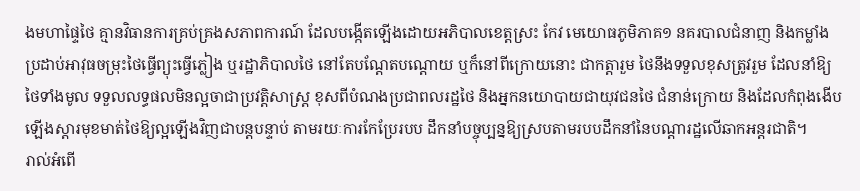ងមហាផ្ទៃថៃ គ្មានវិធានការគ្រប់គ្រងសភាពការណ៍ ដែលបង្កើតឡើងដោយអភិបាលខេត្តស្រះ កែវ មេយោធភូមិភាគ១ នគរបាលជំនាញ និងកម្លាំងប្រដាប់អាវុធចម្រុះថៃធ្វើព្យុះធ្វើភ្លៀង ឬរដ្ឋាភិបាលថៃ នៅតែបណ្តែតបណ្តោយ ឬក៏នៅពីក្រោយនោះ ជាកត្តារួម ថៃនឹងទទួលខុសត្រូវរួម ដែលនាំឱ្យថៃទាំងមូល ទទួលលទ្ធផលមិនល្អចាជាប្រវត្តិសាស្ត្រ ខុសពីបំណងប្រជាពលរដ្ឋថៃ និងអ្នកនយោបាយជាយុវជនថៃ ជំនាន់ក្រោយ និងដែលកំពុងងើបឡើងស្តារមុខមាត់ថៃឱ្យល្អឡើងវិញជាបន្តបន្ទាប់ តាមរយៈការកែប្រែរបប ដឹកនាំបច្ចុប្បន្នឱ្យស្របតាមរបបដឹកនាំនៃបណ្តារដ្ឋលើឆាកអន្តរជាតិ។
រាល់អំពើ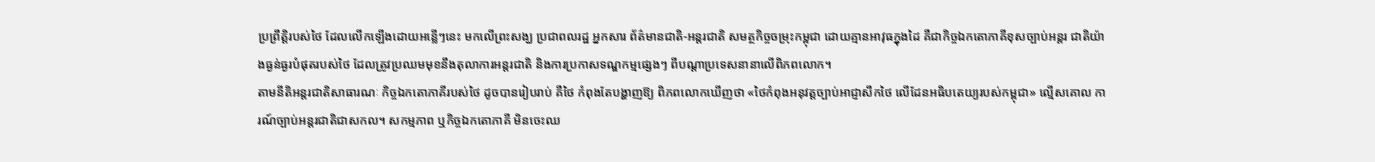ប្រព្រឹត្តិរបស់ថៃ ដែលលើកឡើងដោយអន្លើៗនេះ មកលើព្រះសង្ឃ ប្រជាពលរដ្ឋ អ្នកសារ ព័ត៌មានជាតិ-អន្តរជាតិ សមត្ថកិច្ចចម្រុះកម្ពុជា ដោយគ្មានអាវុធក្នុងដៃ គឺជាកិច្ចឯកតោភាគីខុសច្បាប់អន្តរ ជាតិយ៉ាងធ្ងន់ធ្ងរបំផុតរបស់ថៃ ដែលត្រូវប្រឈមមុខនឹងតុលាការអន្តរជាតិ និងការប្រកាសទណ្ឌកម្មផ្សេងៗ ពីបណ្តាប្រទេសនានាលើពិភពលោក។
តាមនីតិអន្តរជាតិសាធារណៈ កិច្ចឯកតោភាគីរបស់ថៃ ដូចបានរៀបរាប់ គឺថៃ កំពុងតែបង្ហាញឱ្យ ពិភពលោកឃើញថា «ថៃកំពុងអនុវត្តច្បាប់អាជ្ញាសឹកថៃ លើដែនអធិបតេយ្យរបស់កម្ពុជា» ល្មើសគោល ការណ៍ច្បាប់អន្តរជាតិជាសកល។ សកម្មភាព ឬកិច្ចឯកតោភាគី មិនចេះឈ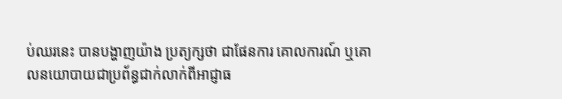ប់ឈរនេះ បានបង្ហាញយ៉ាង ប្រត្យក្សថា ជាផែនការ គោលការណ៍ ឬគោលនយោបាយជាប្រព័ន្ធជាក់លាក់ពីអាជ្ញាធ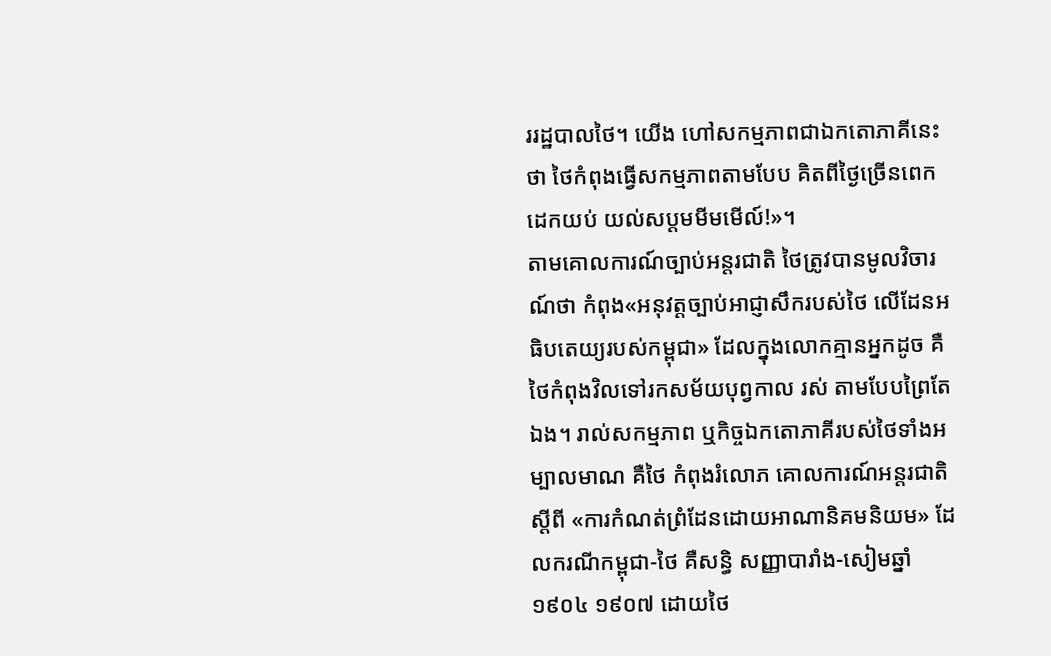ររដ្ឋបាលថៃ។ យើង ហៅសកម្មភាពជាឯកតោភាគីនេះថា ថៃកំពុងធ្វើសកម្មភាពតាមបែប គិតពីថ្ងៃច្រើនពេក ដេកយប់ យល់សប្តមមីមមើល៍!»។
តាមគោលការណ៍ច្បាប់អន្តរជាតិ ថៃត្រូវបានមូលវិចារណ៍ថា កំពុង«អនុវត្តច្បាប់អាជ្ញាសឹករបស់ថៃ លើដែនអធិបតេយ្យរបស់កម្ពុជា» ដែលក្នុងលោកគ្មានអ្នកដូច គឺថៃកំពុងវិលទៅរកសម័យបុព្វកាល រស់ តាមបែបព្រៃតែឯង។ រាល់សកម្មភាព ឬកិច្ចឯកតោភាគីរបស់ថៃទាំងអម្បាលមាណ គឺថៃ កំពុងរំលោភ គោលការណ៍អន្តរជាតិស្តីពី «ការកំណត់ព្រំដែនដោយអាណានិគមនិយម» ដែលករណីកម្ពុជា-ថៃ គឺសន្ធិ សញ្ញាបារាំង-សៀមឆ្នាំ១៩០៤ ១៩០៧ ដោយថៃ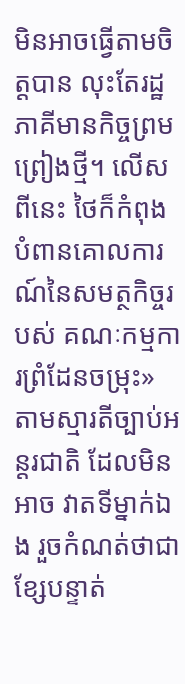មិនអាចធ្វើតាមចិត្តបាន លុះតែរដ្ឋភាគីមានកិច្ចព្រម ព្រៀងថ្មី។ លើសពីនេះ ថៃក៏កំពុងបំពានគោលការណ៍នៃសមត្ថកិច្ចរបស់ គណៈកម្មការព្រំដែនចម្រុះ» តាមស្មារតីច្បាប់អន្តរជាតិ ដែលមិនអាច វាតទីម្នាក់ឯង រួចកំណត់ថាជាខ្សែបន្ទាត់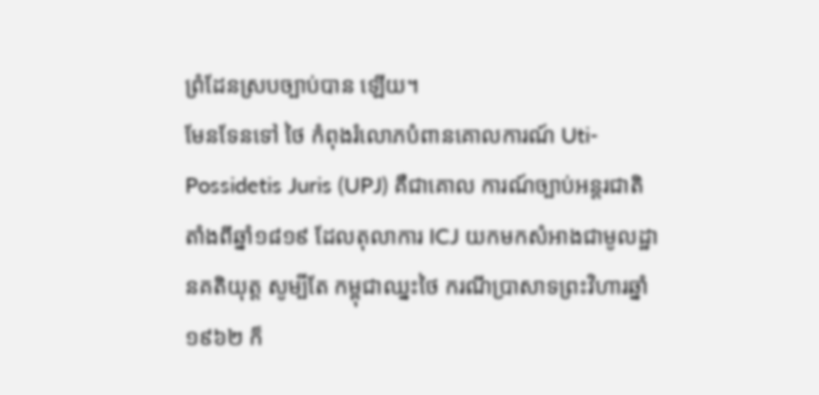ព្រំដែនស្របច្បាប់បាន ឡើយ។
មែនទែនទៅ ថៃ កំពុងរំលោភបំពានគោលការណ៍ Uti-Possidetis Juris (UPJ) គឺជាគោល ការណ៍ច្បាប់អន្តរជាតិ តាំងពីឆ្នាំ១៨១៩ ដែលតុលាការ ICJ យកមកសំអាងជាមូលដ្ឋានគតិយុត្ត សូម្បីតែ កម្ពុជាឈ្នះថៃ ករណីប្រាសាទព្រះវិហារឆ្នាំ១៩៦២ ក៏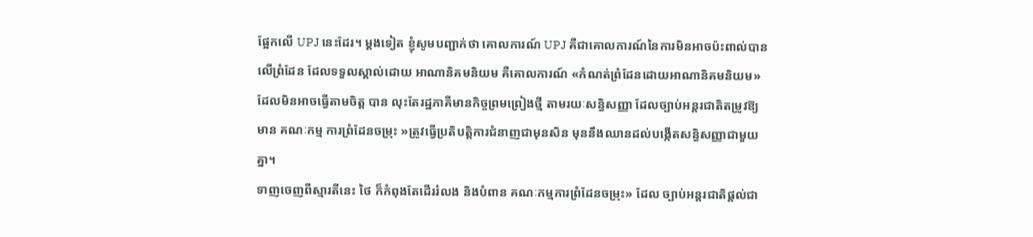ផ្អែកលើ UPJ នេះដែរ។ ម្តងទៀត ខ្ញុំសូមបញ្ជាក់ថា គោលការណ៍ UPJ គឺជាគោលការណ៍នៃការមិនអាចប៉ះពាល់បានលើព្រំដែន ដែលទទួលស្គាល់ដោយ អាណានិគមនិយម គឺគោលការណ៍ «កំណត់ព្រំដែនដោយអាណានិគមនិយម» ដែលមិនអាចធ្វើតាមចិត្ត បាន លុះតែរដ្ឋភាគីមានកិច្ចព្រមព្រៀងថ្មី តាមរយៈសន្ធិសញ្ញា ដែលច្បាប់អន្តរជាតិតម្រូវឱ្យមាន គណៈកម្ម ការព្រំដែនចម្រុះ »ត្រូវធ្វើប្រតិបត្តិការជំនាញជាមុនសិន មុននឹងឈានដល់បង្កើតសន្ធិសញ្ញាជាមួយគ្នា។
ទាញចេញពីស្មារតីនេះ ថៃ ក៏កំពុងតែដើររំលង និងបំពាន គណៈកម្មការព្រំដែនចម្រុះ» ដែល ច្បាប់អន្តរជាតិផ្តល់ជា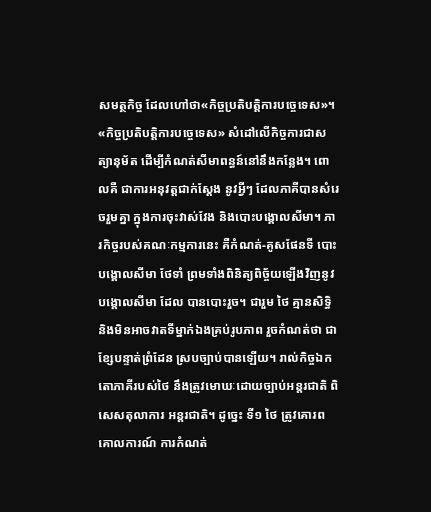សមត្ថកិច្ច ដែលហៅថា«កិច្ចប្រតិបត្តិការបច្ចេទេស»។ «កិច្ចប្រតិបត្តិការបច្ចេទេស» សំដៅលើកិច្ចការជាសត្យានុម័ត ដើម្បីកំណត់សីមាពន្ធន៍នៅនឹងកន្លែង។ ពោលគឺ ជាការអនុវត្តជាក់ស្តែង នូវអ្វីៗ ដែលភាគីបានសំរេចរួមគ្នា ក្នុងការចុះវាស់វែង និងបោះបង្គោលសីមា។ ភារកិច្ចរបស់គណៈកម្មការនេះ គឺកំណត់-គូសផែនទី បោះបង្គោលសីមា ថែទាំ ព្រមទាំងពិនិត្យពិច្ច័យឡើងវិញនូវបង្គោលសីមា ដែល បានបោះរួច។ ជារួម ថៃ គ្មានសិទ្ធិ និងមិនអាចវាតទីម្នាក់ឯងគ្រប់រូបភាព រួចកំណត់ថា ជាខ្សែបន្ទាត់ព្រំដែន ស្របច្បាប់បានឡើយ។ រាល់កិច្ចឯកតោភាគីរបស់ថៃ នឹងត្រូវមោឃៈដោយច្បាប់អន្តរជាតិ ពិសេសតុលាការ អន្តរជាតិ។ ដូច្នេះ ទី១ ថៃ ត្រូវគោរពគោលការណ៍ ការកំណត់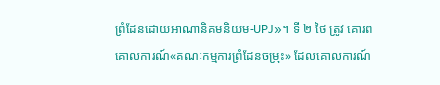ព្រំដែនដោយអាណានិគមនិយម-UPJ»។ ទី ២ ថៃ ត្រូវ គោរពគោលការណ៍«គណៈកម្មការព្រំដែនចម្រុះ» ដែលគោលការណ៍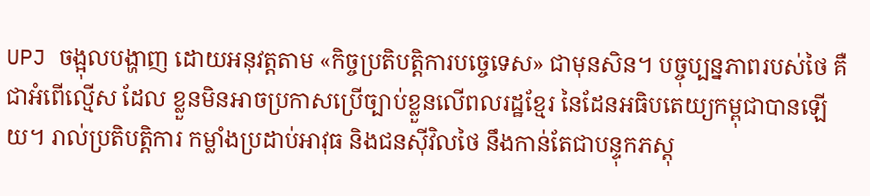UPJ ចង្អុលបង្ហាញ ដោយអនុវត្តតាម «កិច្ចប្រតិបត្តិការបច្ចេទេស» ជាមុនសិន។ បច្ចុប្បន្នភាពរបស់ថៃ គឺជាអំពើល្មើស ដែល ខ្លួនមិនអាចប្រកាសប្រើច្បាប់ខ្លួនលើពលរដ្ឋខ្មែរ នៃដែនអធិបតេយ្យកម្ពុជាបានឡើយ។ រាល់ប្រតិបត្តិការ កម្លាំងប្រដាប់អាវុធ និងជនស៊ីវិលថៃ នឹងកាន់តែជាបន្ទុកភស្តុ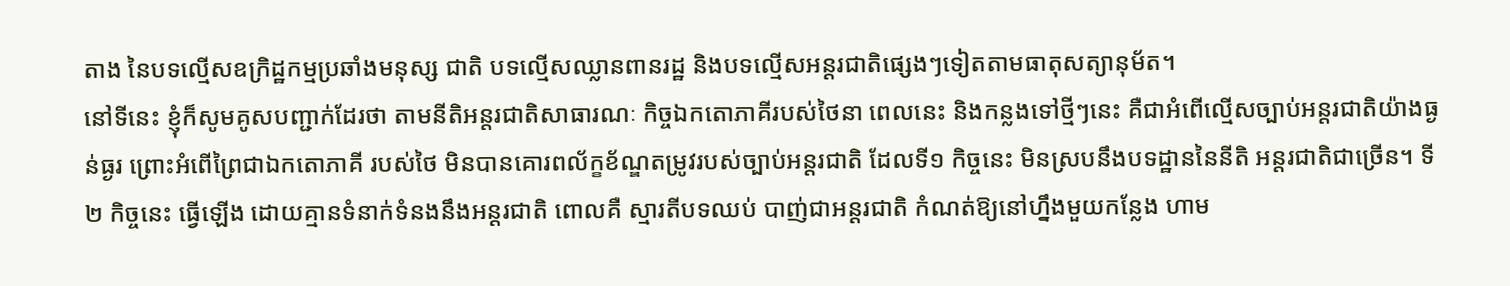តាង នៃបទល្មើសឧក្រិដ្ឋកម្មប្រឆាំងមនុស្ស ជាតិ បទល្មើសឈ្លានពានរដ្ឋ និងបទល្មើសអន្តរជាតិផ្សេងៗទៀតតាមធាតុសត្យានុម័ត។
នៅទីនេះ ខ្ញុំក៏សូមគូសបញ្ជាក់ដែរថា តាមនីតិអន្តរជាតិសាធារណៈ កិច្ចឯកតោភាគីរបស់ថៃនា ពេលនេះ និងកន្លងទៅថ្មីៗនេះ គឺជាអំពើល្មើសច្បាប់អន្តរជាតិយ៉ាងធ្ងន់ធ្ងរ ព្រោះអំពើព្រៃជាឯកតោភាគី របស់ថៃ មិនបានគោរពល័ក្ខខ័ណ្ឌតម្រូវរបស់ច្បាប់អន្តរជាតិ ដែលទី១ កិច្ចនេះ មិនស្របនឹងបទដ្ឋាននៃនីតិ អន្តរជាតិជាច្រើន។ ទី២ កិច្ចនេះ ធ្វើឡើង ដោយគ្មានទំនាក់ទំនងនឹងអន្តរជាតិ ពោលគឺ ស្មារតីបទឈប់ បាញ់ជាអន្តរជាតិ កំណត់ឱ្យនៅហ្នឹងមួយកន្លែង ហាម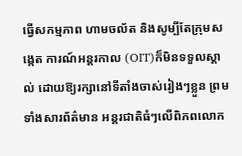ធ្វើសកម្មភាព ហាមចល័ត និងសូម្បីតែក្រុមសង្កេត ការណ៍អន្តរកាល (OIT)ក៏មិនទទួលស្គាល់ ដោយឱ្យរក្សានៅទីតាំងចាស់រៀងៗខ្លួន ព្រមទាំងសារព័ត៌មាន អន្តរជាតិធំៗលើពិភពលោក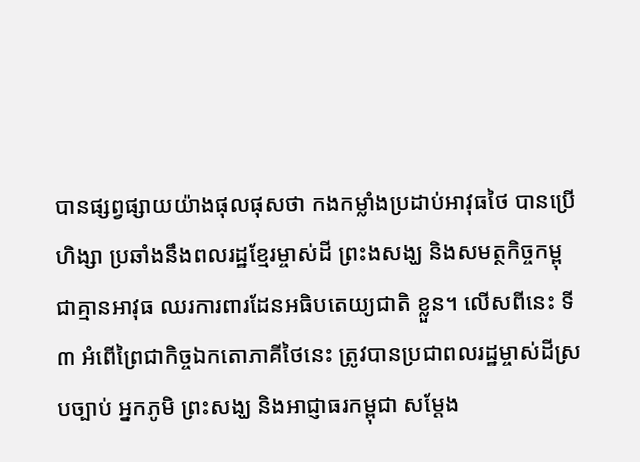បានផ្សព្វផ្សាយយ៉ាងផុលផុសថា កងកម្លាំងប្រដាប់អាវុធថៃ បានប្រើហិង្សា ប្រឆាំងនឹងពលរដ្ឋខ្មែរម្ចាស់ដី ព្រះងសង្ឃ និងសមត្ថកិច្ចកម្ពុជាគ្មានអាវុធ ឈរការពារដែនអធិបតេយ្យជាតិ ខ្លួន។ លើសពីនេះ ទី៣ អំពើព្រៃជាកិច្ចឯកតោភាគីថៃនេះ ត្រូវបានប្រជាពលរដ្ឋម្ចាស់ដីស្របច្បាប់ អ្នកភូមិ ព្រះសង្ឃ និងអាជ្ញាធរកម្ពុជា សម្តែង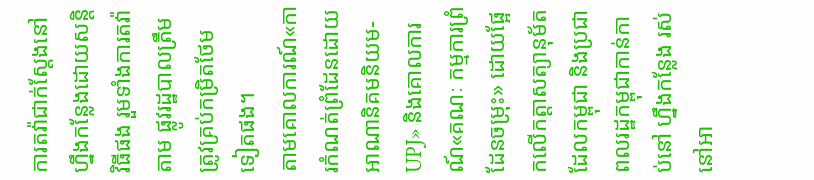ការតវ៉ាជាក់ស្តែងនៅហ្នឹងកន្លែងដោយសន្តិវិធីផង រួមទាំងការតវ៉ាតាម ផ្លូវរដ្ឋបាលត្រឹមត្រូវគ្រប់កម្រិតថែមទៀតផង។
តាមគោលការណ៍«ការកំណត់ព្រំដែនដោយអាណានិគមនិយម-UPJ» និងគោលការណ៍«គណៈ កម្មការព្រំដែនចម្រុះ» ដោយផ្អែកលើកត្តាសត្យានុម័ត ដែលកម្ពុជា និងប្រជាពលរដ្ឋកម្ពុជាកាន់កាប់នៅ ហ្នឹងកន្លែង រស់នៅអា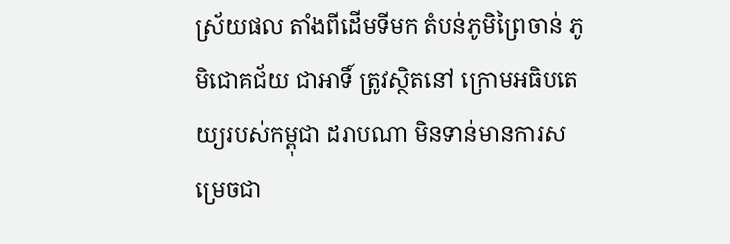ស្រ័យផល តាំងពីដើមទីមក តំបន់ភូមិព្រៃចាន់ ភូមិជោគជ័យ ជាអាទិ៍ ត្រូវស្ថិតនៅ ក្រោមអធិបតេយ្យរបស់កម្ពុជា ដរាបណា មិនទាន់មានការសម្រេចជា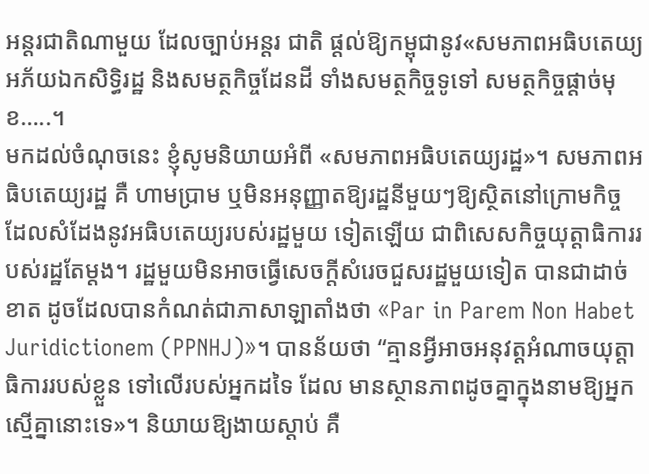អន្តរជាតិណាមួយ ដែលច្បាប់អន្តរ ជាតិ ផ្តល់ឱ្យកម្ពុជានូវ«សមភាពអធិបតេយ្យ អភ័យឯកសិទ្ធិរដ្ឋ និងសមត្ថកិច្ចដែនដី ទាំងសមត្ថកិច្ចទូទៅ សមត្ថកិច្ចផ្តាច់មុខ…..។
មកដល់ចំណុចនេះ ខ្ញុំសូមនិយាយអំពី «សមភាពអធិបតេយ្យរដ្ឋ»។ សមភាពអធិបតេយ្យរដ្ឋ គឺ ហាមប្រាម ឬមិនអនុញ្ញាតឱ្យរដ្ឋនីមួយៗឱ្យស្ថិតនៅក្រោមកិច្ច ដែលសំដែងនូវអធិបតេយ្យរបស់រដ្ឋមួយ ទៀតឡើយ ជាពិសេសកិច្ចយុត្តាធិការរបស់រដ្ឋតែម្តង។ រដ្ឋមួយមិនអាចធ្វើសេចក្តីសំរេចជួសរដ្ឋមួយទៀត បានជាដាច់ខាត ដូចដែលបានកំណត់ជាភាសាឡាតាំងថា «Par in Parem Non Habet Juridictionem (PPNHJ)»។ បានន័យថា “គ្មានអ្វីអាចអនុវត្តអំណាចយុត្តាធិការរបស់ខ្លួន ទៅលើរបស់អ្នកដទៃ ដែល មានស្ថានភាពដូចគ្នាក្នុងនាមឱ្យអ្នកស្មើគ្នានោះទេ»។ និយាយឱ្យងាយស្តាប់ គឺ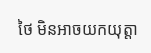ថៃ មិនអាចយកយុត្តា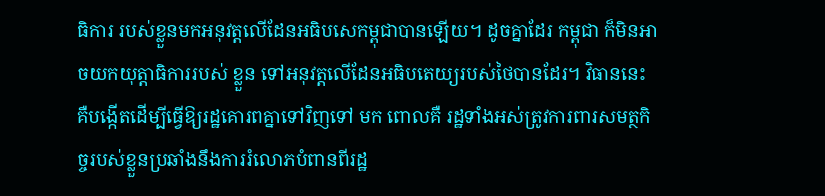ធិការ របស់ខ្លួនមកអនុវត្តលើដែនអធិបសេកម្ពុជាបានឡើយ។ ដូចគ្នាដែរ កម្ពុជា ក៏មិនអាចយកយុត្តាធិការរបស់ ខ្លួន ទៅអនុវត្តលើដែនអធិបតេយ្យរបស់ថៃបានដែរ។ វិធាននេះ គឺបង្កើតដើម្បីធ្វើឱ្យរដ្ឋគោរពគ្នាទៅវិញទៅ មក ពោលគឺ រដ្ឋទាំងអស់ត្រូវការពារសមត្ថកិច្ចរបស់ខ្លួនប្រឆាំងនឹងការរំលោភបំពានពីរដ្ឋ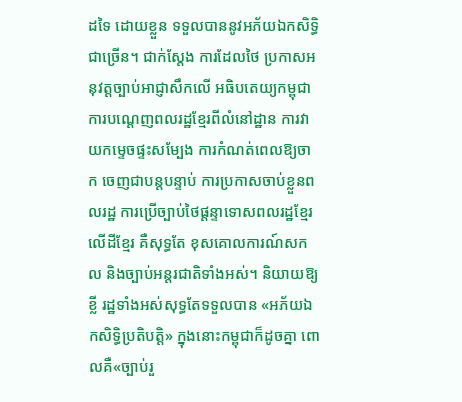ដទៃ ដោយខ្លួន ទទួលបាននូវអភ័យឯកសិទ្ធិជាច្រើន។ ជាក់ស្តែង ការដែលថៃ ប្រកាសអនុវត្តច្បាប់អាជ្ញាសឹកលើ អធិបតេយ្យកម្ពុជា ការបណ្ដេញពលរដ្ឋខ្មែរពីលំនៅដ្ឋាន ការវាយកម្ទេចផ្ទះសម្បែង ការកំណត់ពេលឱ្យចាក ចេញជាបន្តបន្ទាប់ ការប្រកាសចាប់ខ្លួនពលរដ្ឋ ការប្រើច្បាប់ថៃផ្តន្ទាទោសពលរដ្ឋខ្មែរលើដីខ្មែរ គឺសុទ្ធតែ ខុសគោលការណ៍សកល និងច្បាប់អន្តរជាតិទាំងអស់។ និយាយឱ្យខ្លី រដ្ឋទាំងអស់សុទ្ធតែទទួលបាន «អភ័យឯកសិទ្ធិប្រតិបត្តិ» ក្នុងនោះកម្ពុជាក៏ដូចគ្នា ពោលគឺ«ច្បាប់រួ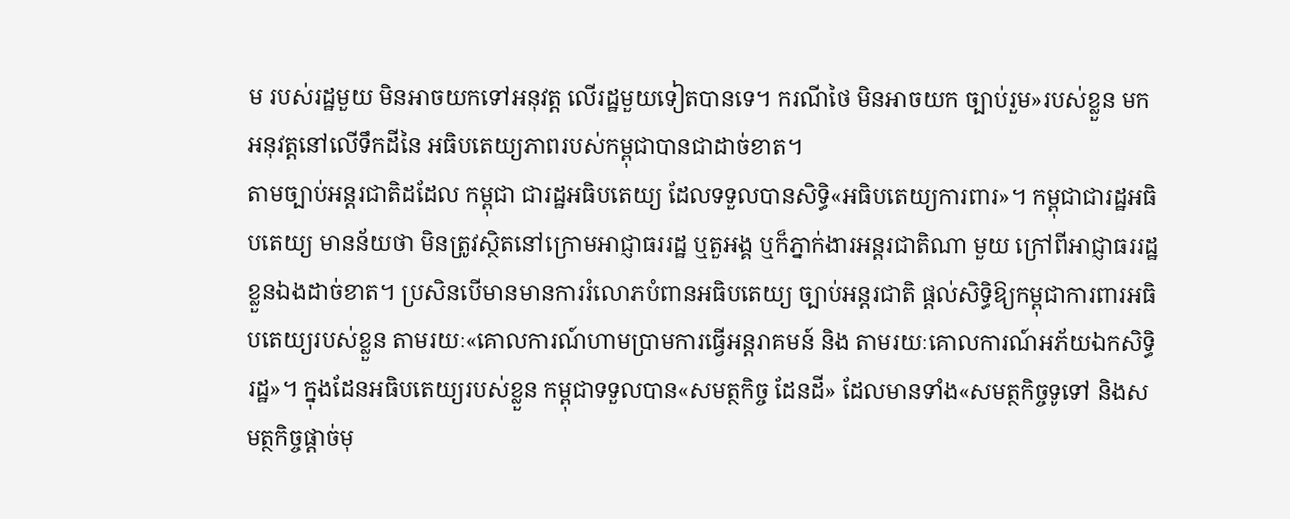ម របស់រដ្ឋមួយ មិនអាចយកទៅអនុវត្ត លើរដ្ឋមួយទៀតបានទេ។ ករណីថៃ មិនអាចយក ច្បាប់រួម»របស់ខ្លួន មកអនុវត្តនៅលើទឹកដីនៃ អធិបតេយ្យភាពរបស់កម្ពុជាបានជាដាច់ខាត។
តាមច្បាប់អន្តរជាតិដដែល កម្ពុជា ជារដ្ឋអធិបតេយ្យ ដែលទទួលបានសិទ្ធិ«អធិបតេយ្យការពារ»។ កម្ពុជាជារដ្ឋអធិបតេយ្យ មានន័យថា មិនត្រូវស្ថិតនៅក្រោមអាជ្ញាធររដ្ឋ ឬតួអង្គ ឬក៏ភ្នាក់ងារអន្តរជាតិណា មួយ ក្រៅពីអាជ្ញាធររដ្ឋខ្លួនឯងដាច់ខាត។ ប្រសិនបើមានមានការរំលោភបំពានអធិបតេយ្យ ច្បាប់អន្តរជាតិ ផ្តល់សិទ្ធិឱ្យកម្ពុជាការពារអធិបតេយ្យរបស់ខ្លួន តាមរយៈ«គោលការណ៍ហាមប្រាមការធ្វើអន្តរាគមន៍ និង តាមរយៈគោលការណ៍អភ័យឯកសិទ្ធិរដ្ឋ»។ ក្នុងដែនអធិបតេយ្យរបស់ខ្លួន កម្ពុជាទទួលបាន«សមត្ថកិច្ច ដែនដី» ដែលមានទាំង«សមត្ថកិច្ចទូទៅ និងសមត្ថកិច្ចផ្តាច់មុ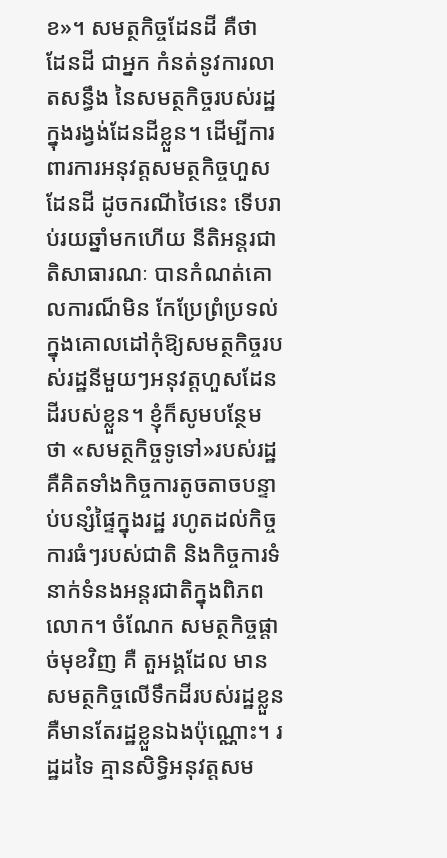ខ»។ សមត្ថកិច្ចដែនដី គឺថា ដែនដី ជាអ្នក កំនត់នូវការលាតសន្ធឹង នៃសមត្ថកិច្ចរបស់រដ្ឋក្នុងរង្វង់ដែនដីខ្លួន។ ដើម្បីការពារការអនុវត្តសមត្ថកិច្ចហួស ដែនដី ដូចករណីថៃនេះ ទើបរាប់រយឆ្នាំមកហើយ នីតិអន្តរជាតិសាធារណៈ បានកំណត់គោលការណ៏មិន កែប្រែព្រំប្រទល់ក្នុងគោលដៅកុំឱ្យសមត្ថកិច្ចរបស់រដ្ឋនីមួយៗអនុវត្តហួសដែនដីរបស់ខ្លួន។ ខ្ញុំក៏សូមបន្ថែម ថា «សមត្ថកិច្ចទូទៅ»របស់រដ្ឋ គឺគិតទាំងកិច្ចការតូចតាចបន្ទាប់បន្សំផ្ទៃក្នុងរដ្ឋ រហូតដល់កិច្ចការធំៗរបស់ជាតិ និងកិច្ចការទំនាក់ទំនងអន្តរជាតិក្នុងពិភពលោក។ ចំណែក សមត្ថកិច្ចផ្តាច់មុខវិញ គឺ តួអង្គដែល មានសមត្ថកិច្ចលើទឹកដីរបស់រដ្ឋខ្លួន គឺមានតែរដ្ឋខ្លួនឯងប៉ុណ្ណោះ។ រដ្ឋដទៃ គ្មានសិទ្ធិអនុវត្តសម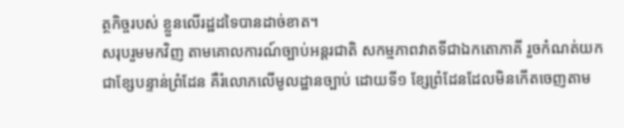ត្ថកិច្ចរបស់ ខ្លួនលើរដ្ឋដទៃបានដាច់ខាត។
សរុបរួមមកវិញ តាមគោលការណ៍ច្បាប់អន្តរជាតិ សកម្មភាពវាតទីជាឯកតោភាគី រួចកំណត់យក ជាខ្សែបន្ទាន់ព្រំដែន គឺរំលោភលើមូលដ្ឋានច្បាប់ ដោយទី១ ខ្សែព្រំដែនដែលមិនកើតចេញតាម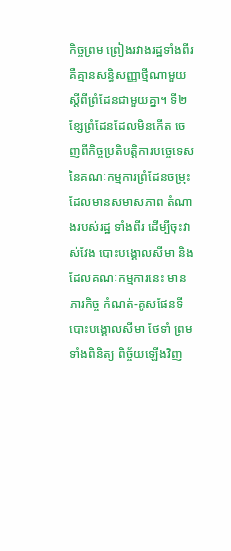កិច្ចព្រម ព្រៀងរវាងរដ្ឋទាំងពីរ គឺគ្មានសន្ធិសញ្ញាថ្មីណាមួយស្តីពីព្រំដែនជាមួយគ្នា។ ទី២ ខ្សែព្រំដែនដែលមិនកើត ចេញពីកិច្ចប្រតិបត្តិការបច្ចេទេស នៃគណៈកម្មការព្រំដែនចម្រុះ ដែលមានសមាសភាព តំណាងរបស់រដ្ឋ ទាំងពីរ ដើម្បីចុះវាស់វែង បោះបង្គោលសីមា និងដែលគណៈកម្មការនេះ មានភារកិច្ច កំណត់-គូសផែនទី បោះបង្គោលសីមា ថែទាំ ព្រមទាំងពិនិត្យ ពិច្ច័យឡើងវិញ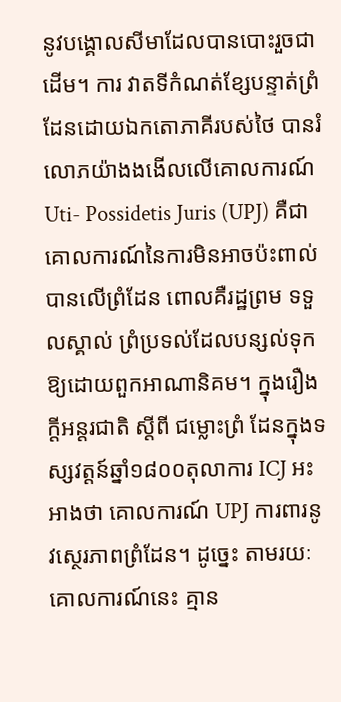នូវបង្គោលសីមាដែលបានបោះរួចជាដើម។ ការ វាតទីកំណត់ខ្សែបន្ទាត់ព្រំដែនដោយឯកតោភាគីរបស់ថៃ បានរំលោភយ៉ាងងងើលលើគោលការណ៍ Uti- Possidetis Juris (UPJ) គឺជាគោលការណ៍នៃការមិនអាចប៉ះពាល់បានលើព្រំដែន ពោលគឺរដ្ឋព្រម ទទួលស្គាល់ ព្រំប្រទល់ដែលបន្សល់ទុកឱ្យដោយពួកអាណានិគម។ ក្នុងរឿងក្តីអន្តរជាតិ ស្តីពី ជម្លោះព្រំ ដែនក្នុងទស្សវត្តន៍ឆ្នាំ១៨០០តុលាការ ICJ អះអាងថា គោលការណ៍ UPJ ការពារនូវស្ថេរភាពព្រំដែន។ ដូច្នេះ តាមរយៈគោលការណ៍នេះ គ្មាន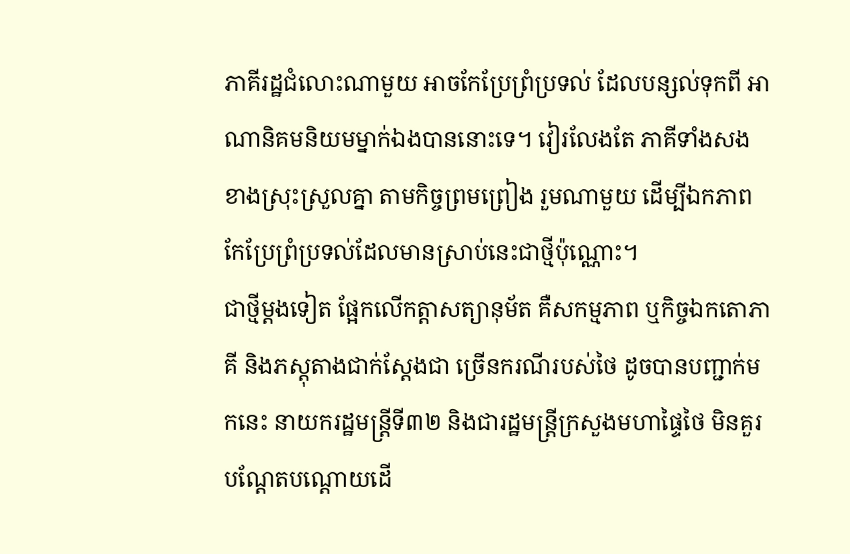ភាគីរដ្ឋជំលោះណាមួយ អាចកែប្រែព្រំប្រទល់ ដែលបន្សល់ទុកពី អាណានិគមនិយមម្នាក់ឯងបាននោះទេ។ វៀរលែងតែ ភាគីទាំងសងខាងស្រុះស្រួលគ្នា តាមកិច្ចព្រមព្រៀង រួមណាមួយ ដើម្បីឯកភាពកែប្រែព្រំប្រទល់ដែលមានស្រាប់នេះជាថ្មីប៉ុណ្ណោះ។
ជាថ្មីម្តងទៀត ផ្អែកលើកត្តាសត្យានុម័ត គឺសកម្មភាព ឬកិច្ចឯកតោភាគី និងភស្តុតាងជាក់ស្តែងជា ច្រើនករណីរបស់ថៃ ដូចបានបញ្ជាក់មកនេះ នាយករដ្ឋមន្ត្រីទី៣២ និងជារដ្ឋមន្ត្រីក្រសួងមហាផ្ទៃថៃ មិនគួរ បណ្តែតបណ្តោយដើ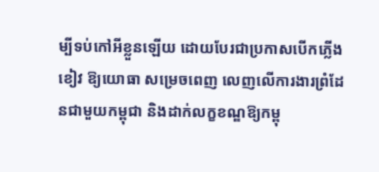ម្បីទប់កៅអីខ្លួនឡើយ ដោយបែរជាប្រកាសបើកភ្លើងខៀវ ឱ្យយោធា សម្រេចពេញ លេញលើការងារព្រំដែនជាមួយកម្ពុជា និងដាក់លក្ខខណ្ឌឱ្យកម្ពុ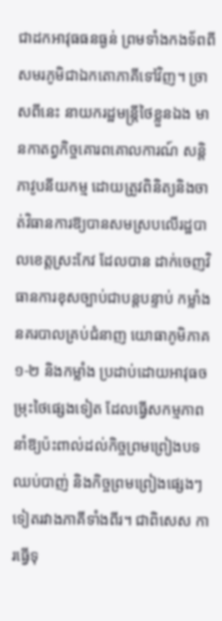ជាដកអាវុធធនធ្ងន់ ព្រមទាំងកងទ័ពពី សមរភូមិជាឯកតោភាគីទៅវិញ។ ច្រាសពីនេះ នាយករដ្ឋមន្ត្រីថៃខ្លួនឯង មានកាតព្វកិច្ចគោរពគោលការណ៍ សន្តិភាវូបនីយកម្ម ដោយត្រូវពិនិត្យនិងចាត់វិធានការឱ្យបានសមស្របលើរដ្ឋបាលខេត្តស្រះកែវ ដែលបាន ដាក់ចេញវិធានការខុសច្បាប់ជាបន្តបន្ទាប់ កម្លាំងនគរបាលគ្រប់ជំនាញ យោធាភូមិភាគ១-២ និងកម្លាំង ប្រដាប់ដោយអាវុធចម្រុះថៃផ្សេងទៀត ដែលធ្វើសកម្មភាពនាំឱ្យប៉ះពាល់ដល់កិច្ចព្រមព្រៀងបទឈប់បាញ់ និងកិច្ចព្រមព្រៀងផ្សេងៗទៀតរវាងភាគីទាំងពីរ។ ជាពិសេស ការធ្វើទុ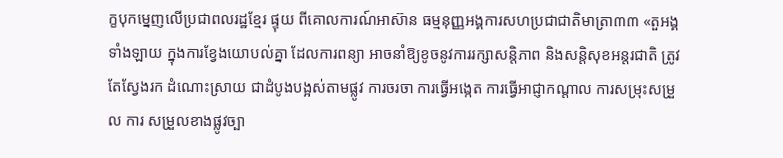ក្ខបុកម្នេញលើប្រជាពលរដ្ឋខ្មែរ ផ្ទុយ ពីគោលការណ៍អាស៊ាន ធម្មនុញ្ញអង្គការសហប្រជាជាតិមាត្រា៣៣ «តួអង្គទាំងឡាយ ក្នុងការខ្វែងយោបល់គ្នា ដែលការពន្យា អាចនាំឱ្យខូចនូវការរក្សាសន្តិភាព និងសន្តិសុខអន្តរជាតិ ត្រូវតែស្វែងរក ដំណោះស្រាយ ជាដំបូងបង្អស់តាមផ្លូវ ការចរចា ការធ្វើអង្កេត ការធ្វើអាជ្ញាកណ្តាល ការសម្រុះសម្រួល ការ សម្រួលខាងផ្លូវច្បា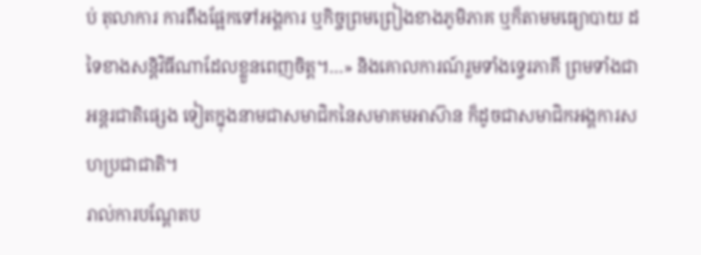ប់ តុលាការ ការពឹងផ្អែកទៅអង្គការ ឬកិច្ចព្រមព្រៀងខាងភូមិភាគ ឬក៏តាមមធ្យោបាយ ដទៃខាងសន្តិវិធីណាដែលខ្លួនពេញចិត្ត។…» និងគោលការណ៍រួមទាំងទ្វេរភាគី ព្រមទាំងជាអន្តរជាតិផ្សេង ទៀតក្នុងនាមជាសមាជិកនៃសមាគមអាស៊ាន ក៏ដូចជាសមាជិកអង្គការសហប្រជាជាតិ។
រាល់ការបណ្តែតប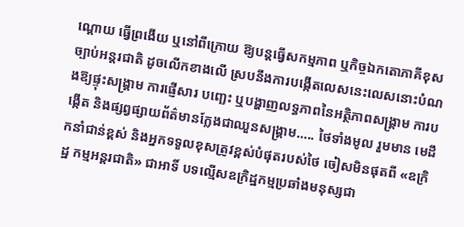ណ្តោយ ធ្វើព្រងើយ ឬនៅពីក្រោយ ឱ្យបន្តធ្វើសកម្មភាព ឬកិច្ចឯកតោភាគីខុស ច្បាប់អន្តរជាតិ ដូចលើកខាងលើ ស្របនឹងការបង្កើតលេសនេះលេសនោះបំណងឱ្យផ្ទុះសង្គ្រាម ការផ្ញើសារ បញ្ឆេះ ឬបង្ហាញលទ្ធភាពនៃអត្ថិភាពសង្គ្រាម ការបង្កើត និងផ្សព្វផ្សាយព័ត៌មានក្លែងជាឈួនសង្គ្រាម….. ថៃទាំងមូល រួមមាន មេដឹកនាំជាន់ខ្ពស់ និងអ្នកទទួលខុសត្រូវខ្ពស់បំផុតរបស់ថៃ ចៀសមិនផុតពី «ឧក្រិដ្ឋ កម្មអន្តរជាតិ» ជាអាទិ៍ បទល្មើសឧក្រិដ្ឋកម្មប្រឆាំងមនុស្សជា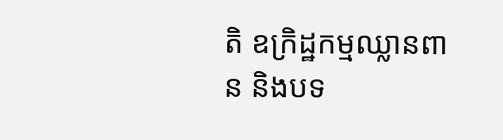តិ ឧក្រិដ្ឋកម្មឈ្លានពាន និងបទ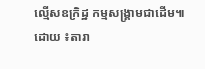ល្មើសឧក្រិដ្ឋ កម្មសង្គ្រាមជាដើម៕
ដោយ ៖តារា